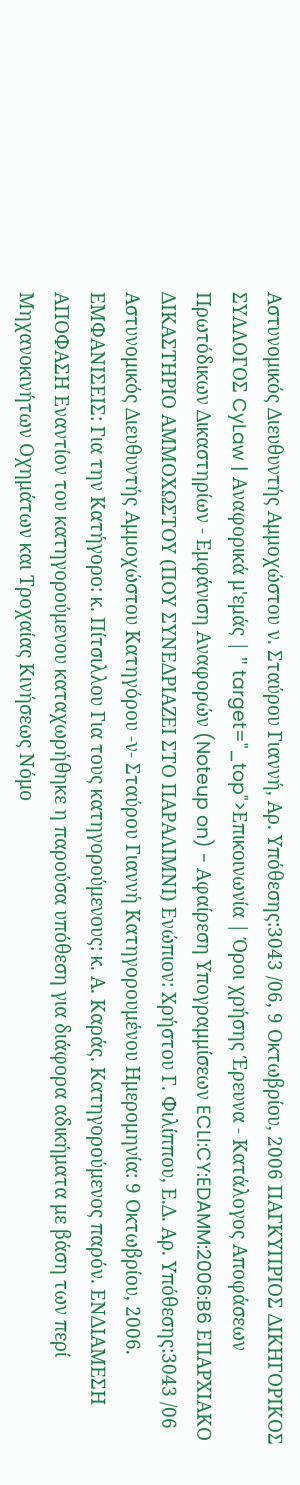Αστυνομικός Διευθυντής Αμμοχώστου ν. Σταύρου Γιαννή, Αρ. Υπόθεσης:3043 /06, 9 Οκτωβρίου, 2006 ΠΑΓΚΥΠΡΙΟΣ ΔΙΚΗΓΟΡΙΚΟΣ ΣΥΛΛΟΓΟΣ CyLaw | Αναφορικά μ'εμάς | " target="_top">Επικοινωνία | Όροι χρήσης Έρευνα - Κατάλογος Αποφάσεων Πρωτόδικων Δικαστηρίων - Εμφάνιση Αναφορών (Noteup on) - Αφαίρεση Υπογραμμίσεων ECLI:CY:EDAMM:2006:B6 ΕΠΑΡΧΙΑΚΟ ΔΙΚΑΣΤΗΡΙΟ ΑΜΜΟΧΩΣΤΟΥ (ΠΟΥ ΣΥΝΕΔΡΙΑΖΕΙ ΣΤΟ ΠΑΡΑΛΙΜΝΙ) Ενώπιον: Χρήστου Γ. Φιλίππου, Ε.Δ. Αρ. Υπόθεσης:3043 /06 Αστυνομικός Διευθυντής Αμμοχώστου Κατηγόρου -ν- Σταύρου Γιαννή Κατηγορουμένου Ημερομηνία: 9 Οκτωβρίου, 2006. ΕΜΦΑΝΙΣΕΙΣ: Για την Κατήγορο: κ. Πίτσιλλου Για τους κατηγορούμενους: κ. Α. Καράς. Κατηγορούμενος παρόν. ΕΝΔΙΑΜΕΣΗ ΑΠΟΦΑΣΗ Εναντίον του κατηγορούμενου καταχωρήθηκε η παρούσα υπόθεση για διάφορα αδικήματα με βάση των περί Μηχανοκινήτων Οχημάτων και Τροχαίας Κινήσεως Νόμο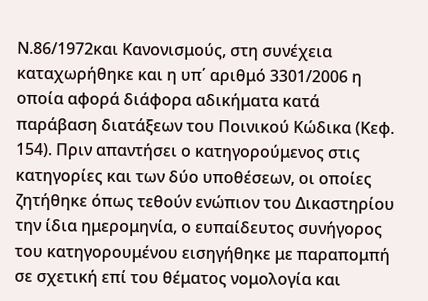Ν.86/1972και Κανονισμούς, στη συνέχεια καταχωρήθηκε και η υπ΄ αριθμό 3301/2006 η οποία αφορά διάφορα αδικήματα κατά παράβαση διατάξεων του Ποινικού Κώδικα (Κεφ. 154). Πριν απαντήσει ο κατηγορούμενος στις κατηγορίες και των δύο υποθέσεων, οι οποίες ζητήθηκε όπως τεθούν ενώπιον του Δικαστηρίου την ίδια ημερομηνία, ο ευπαίδευτος συνήγορος του κατηγορουμένου εισηγήθηκε με παραπομπή σε σχετική επί του θέματος νομολογία και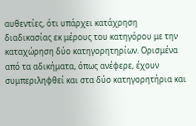αυθεντίες, ότι υπάρχει κατάχρηση διαδικασίας εκ μέρους του κατηγόρου με την καταχώρηση δύο κατηγορητηρίων. Ορισμένα από τα αδικήματα, όπως ανέφερε, έχουν συμπεριληφθεί και στα δύο κατηγορητήρια και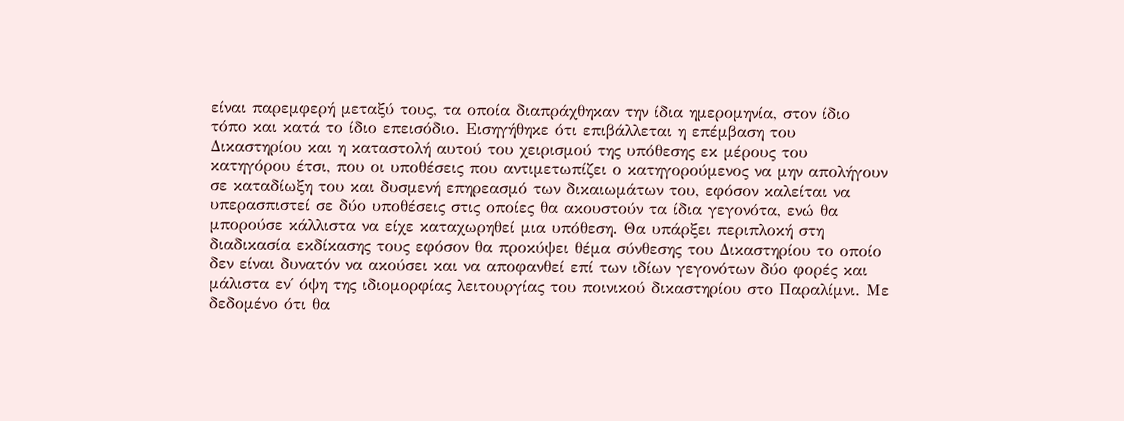είναι παρεμφερή μεταξύ τους, τα οποία διαπράχθηκαν την ίδια ημερομηνία, στον ίδιο τόπο και κατά το ίδιο επεισόδιο. Εισηγήθηκε ότι επιβάλλεται η επέμβαση του Δικαστηρίου και η καταστολή αυτού του χειρισμού της υπόθεσης εκ μέρους του κατηγόρου έτσι, που οι υποθέσεις που αντιμετωπίζει ο κατηγορούμενος να μην απολήγουν σε καταδίωξη του και δυσμενή επηρεασμό των δικαιωμάτων του, εφόσον καλείται να υπερασπιστεί σε δύο υποθέσεις στις οποίες θα ακουστούν τα ίδια γεγονότα, ενώ θα μπορούσε κάλλιστα να είχε καταχωρηθεί μια υπόθεση. Θα υπάρξει περιπλοκή στη διαδικασία εκδίκασης τους εφόσον θα προκύψει θέμα σύνθεσης του Δικαστηρίου το οποίο δεν είναι δυνατόν να ακούσει και να αποφανθεί επί των ιδίων γεγονότων δύο φορές και μάλιστα εν΄ όψη της ιδιομορφίας λειτουργίας του ποινικού δικαστηρίου στο Παραλίμνι. Με δεδομένο ότι θα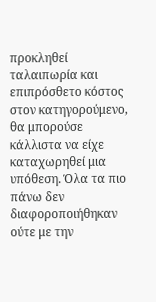προκληθεί ταλαιπωρία και επιπρόσθετο κόστος στον κατηγορούμενο, θα μπορούσε κάλλιστα να είχε καταχωρηθεί μια υπόθεση. Όλα τα πιο πάνω δεν διαφοροποιήθηκαν ούτε με την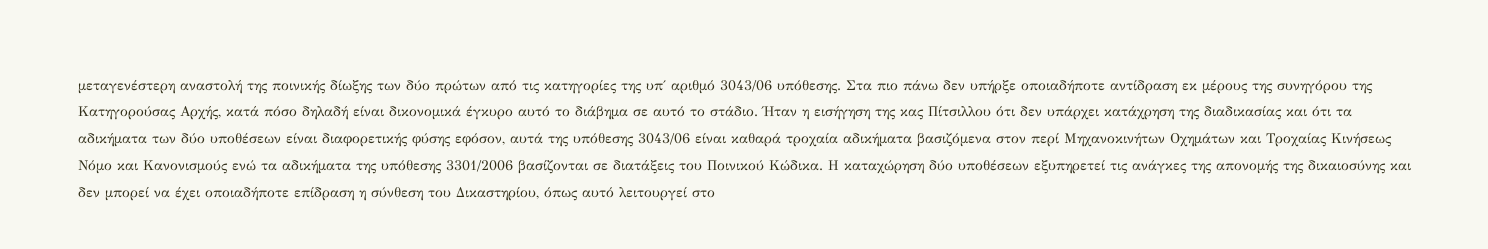μεταγενέστερη αναστολή της ποινικής δίωξης των δύο πρώτων από τις κατηγορίες της υπ΄ αριθμό 3043/06 υπόθεσης. Στα πιο πάνω δεν υπήρξε οποιαδήποτε αντίδραση εκ μέρους της συνηγόρου της Κατηγορούσας Αρχής, κατά πόσο δηλαδή είναι δικονομικά έγκυρο αυτό το διάβημα σε αυτό το στάδιο. Ήταν η εισήγηση της κας Πίτσιλλου ότι δεν υπάρχει κατάχρηση της διαδικασίας και ότι τα αδικήματα των δύο υποθέσεων είναι διαφορετικής φύσης εφόσον, αυτά της υπόθεσης 3043/06 είναι καθαρά τροχαία αδικήματα βασιζόμενα στον περί Μηχανοκινήτων Οχημάτων και Τροχαίας Κινήσεως Νόμο και Κανονισμούς ενώ τα αδικήματα της υπόθεσης 3301/2006 βασίζονται σε διατάξεις του Ποινικού Κώδικα. Η καταχώρηση δύο υποθέσεων εξυπηρετεί τις ανάγκες της απονομής της δικαιοσύνης και δεν μπορεί να έχει οποιαδήποτε επίδραση η σύνθεση του Δικαστηρίου, όπως αυτό λειτουργεί στο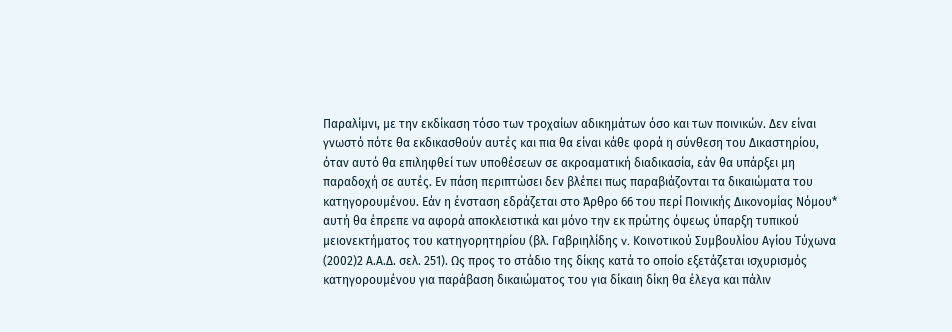Παραλίμνι, με την εκδίκαση τόσο των τροχαίων αδικημάτων όσο και των ποινικών. Δεν είναι γνωστό πότε θα εκδικασθούν αυτές και πια θα είναι κάθε φορά η σύνθεση του Δικαστηρίου, όταν αυτό θα επιληφθεί των υποθέσεων σε ακροαματική διαδικασία, εάν θα υπάρξει μη παραδοχή σε αυτές. Εν πάση περιπτώσει δεν βλέπει πως παραβιάζονται τα δικαιώματα του κατηγορουμένου. Εάν η ένσταση εδράζεται στο Άρθρο 66 του περί Ποινικής Δικονομίας Νόμου* αυτή θα έπρεπε να αφορά αποκλειστικά και μόνο την εκ πρώτης όψεως ύπαρξη τυπικού μειονεκτήματος του κατηγορητηρίου (βλ. Γαβριηλίδης v. Κοινοτικού Συμβουλίου Αγίου Τύχωνα
(2002)2 Α.Α.Δ. σελ. 251). Ως προς το στάδιο της δίκης κατά το οποίο εξετάζεται ισχυρισμός κατηγορουμένου για παράβαση δικαιώματος του για δίκαιη δίκη θα έλεγα και πάλιν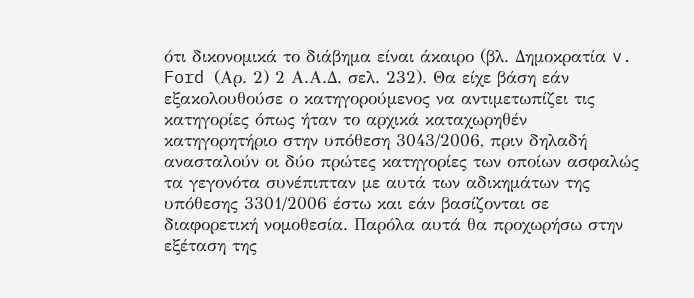ότι δικονομικά το διάβημα είναι άκαιρο (βλ. Δημοκρατία v. Ford (Αρ. 2) 2 Α.Α.Δ. σελ. 232). Θα είχε βάση εάν εξακολουθούσε ο κατηγορούμενος να αντιμετωπίζει τις κατηγορίες όπως ήταν το αρχικά καταχωρηθέν κατηγορητήριο στην υπόθεση 3043/2006, πριν δηλαδή ανασταλούν οι δύο πρώτες κατηγορίες των οποίων ασφαλώς τα γεγονότα συνέπιπταν με αυτά των αδικημάτων της υπόθεσης 3301/2006 έστω και εάν βασίζονται σε διαφορετική νομοθεσία. Παρόλα αυτά θα προχωρήσω στην εξέταση της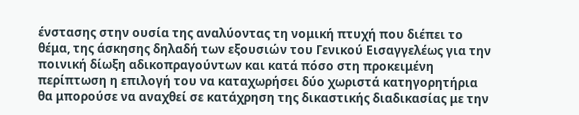ένστασης στην ουσία της αναλύοντας τη νομική πτυχή που διέπει το θέμα, της άσκησης δηλαδή των εξουσιών του Γενικού Εισαγγελέως για την ποινική δίωξη αδικοπραγούντων και κατά πόσο στη προκειμένη περίπτωση η επιλογή του να καταχωρήσει δύο χωριστά κατηγορητήρια θα μπορούσε να αναχθεί σε κατάχρηση της δικαστικής διαδικασίας με την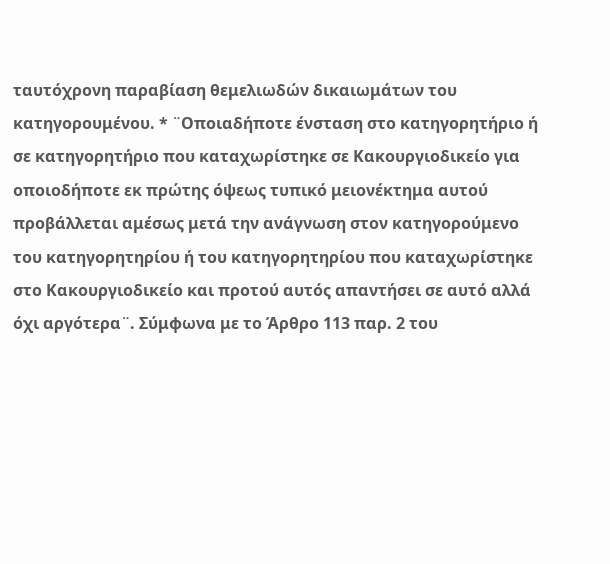ταυτόχρονη παραβίαση θεμελιωδών δικαιωμάτων του κατηγορουμένου. * ¨Οποιαδήποτε ένσταση στο κατηγορητήριο ή σε κατηγορητήριο που καταχωρίστηκε σε Κακουργιοδικείο για οποιοδήποτε εκ πρώτης όψεως τυπικό μειονέκτημα αυτού προβάλλεται αμέσως μετά την ανάγνωση στον κατηγορούμενο του κατηγορητηρίου ή του κατηγορητηρίου που καταχωρίστηκε στο Κακουργιοδικείο και προτού αυτός απαντήσει σε αυτό αλλά όχι αργότερα¨. Σύμφωνα με το Άρθρο 113 παρ. 2 του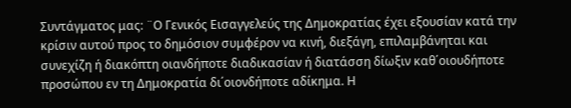Συντάγματος μας: ¨Ο Γενικός Εισαγγελεύς της Δημοκρατίας έχει εξουσίαν κατά την κρίσιν αυτού προς το δημόσιον συμφέρον να κινή, διεξάγη, επιλαμβάνηται και συνεχίζη ή διακόπτη οιανδήποτε διαδικασίαν ή διατάσση δίωξιν καθ΄οιουδήποτε προσώπου εν τη Δημοκρατία δι΄οιονδήποτε αδίκημα. Η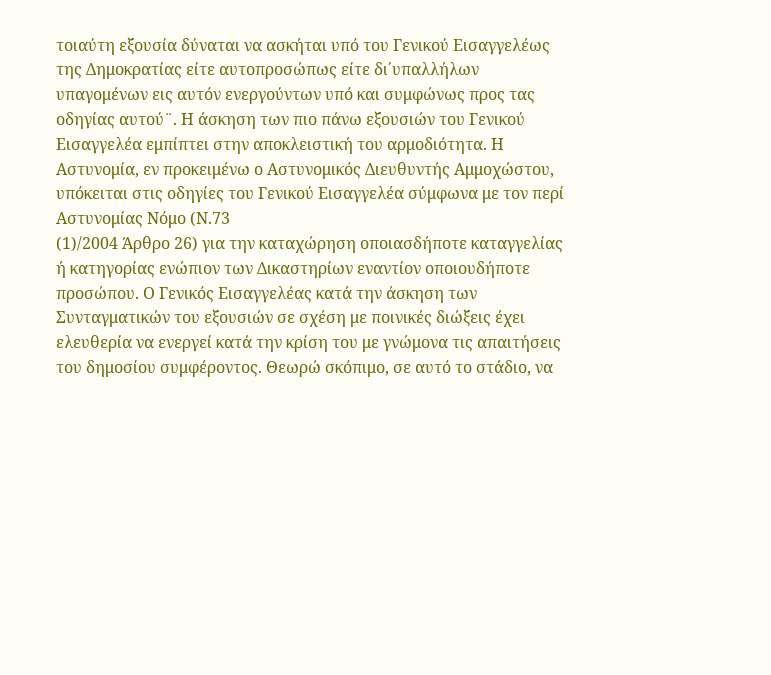τοιαύτη εξουσία δύναται να ασκήται υπό του Γενικού Εισαγγελέως της Δημοκρατίας είτε αυτοπροσώπως είτε δι΄υπαλλήλων υπαγομένων εις αυτόν ενεργούντων υπό και συμφώνως προς τας οδηγίας αυτού¨. Η άσκηση των πιο πάνω εξουσιών του Γενικού Εισαγγελέα εμπίπτει στην αποκλειστική του αρμοδιότητα. Η Αστυνομία, εν προκειμένω ο Αστυνομικός Διευθυντής Αμμοχώστου, υπόκειται στις οδηγίες του Γενικού Εισαγγελέα σύμφωνα με τον περί Αστυνομίας Νόμο (Ν.73
(1)/2004 Άρθρο 26) για την καταχώρηση οποιασδήποτε καταγγελίας ή κατηγορίας ενώπιον των Δικαστηρίων εναντίον οποιουδήποτε προσώπου. Ο Γενικός Εισαγγελέας κατά την άσκηση των Συνταγματικών του εξουσιών σε σχέση με ποινικές διώξεις έχει ελευθερία να ενεργεί κατά την κρίση του με γνώμονα τις απαιτήσεις του δημοσίου συμφέροντος. Θεωρώ σκόπιμο, σε αυτό το στάδιο, να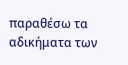παραθέσω τα αδικήματα των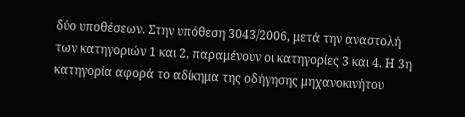δύο υποθέσεων. Στην υπόθεση 3043/2006, μετά την αναστολή των κατηγοριών 1 και 2, παραμένουν οι κατηγορίες 3 και 4. Η 3η κατηγορία αφορά το αδίκημα της οδήγησης μηχανοκινήτου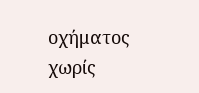οχήματος χωρίς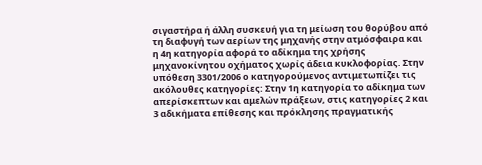σιγαστήρα ή άλλη συσκευή για τη μείωση του θορύβου από τη διαφυγή των αερίων της μηχανής στην ατμόσφαιρα και η 4η κατηγορία αφορά το αδίκημα της χρήσης μηχανοκίνητου οχήματος χωρίς άδεια κυκλοφορίας. Στην υπόθεση 3301/2006 ο κατηγορούμενος αντιμετωπίζει τις ακόλουθες κατηγορίες: Στην 1η κατηγορία το αδίκημα των απερίσκεπτων και αμελών πράξεων, στις κατηγορίες 2 και 3 αδικήματα επίθεσης και πρόκλησης πραγματικής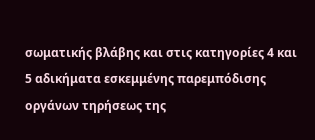σωματικής βλάβης και στις κατηγορίες 4 και 5 αδικήματα εσκεμμένης παρεμπόδισης οργάνων τηρήσεως της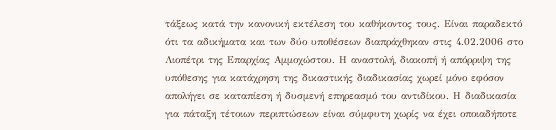τάξεως κατά την κανονική εκτέλεση του καθήκοντος τους. Είναι παραδεκτό ότι τα αδικήματα και των δύο υποθέσεων διαπράχθηκαν στις 4.02.2006 στο Λιοπέτρι της Επαρχίας Αμμοχώστου. Η αναστολή, διακοπή ή απόρριψη της υπόθεσης για κατάχρηση της δικαστικής διαδικασίας χωρεί μόνο εφόσον απολήγει σε καταπίεση ή δυσμενή επηρεασμό του αντιδίκου. Η διαδικασία για πάταξη τέτοιων περιπτώσεων είναι σύμφυτη χωρίς να έχει οποιαδήποτε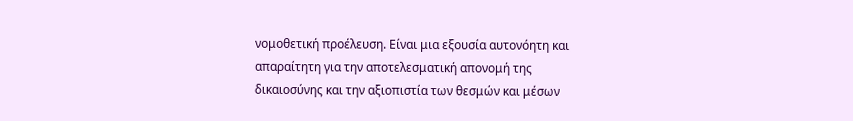νομοθετική προέλευση. Είναι μια εξουσία αυτονόητη και απαραίτητη για την αποτελεσματική απονομή της δικαιοσύνης και την αξιοπιστία των θεσμών και μέσων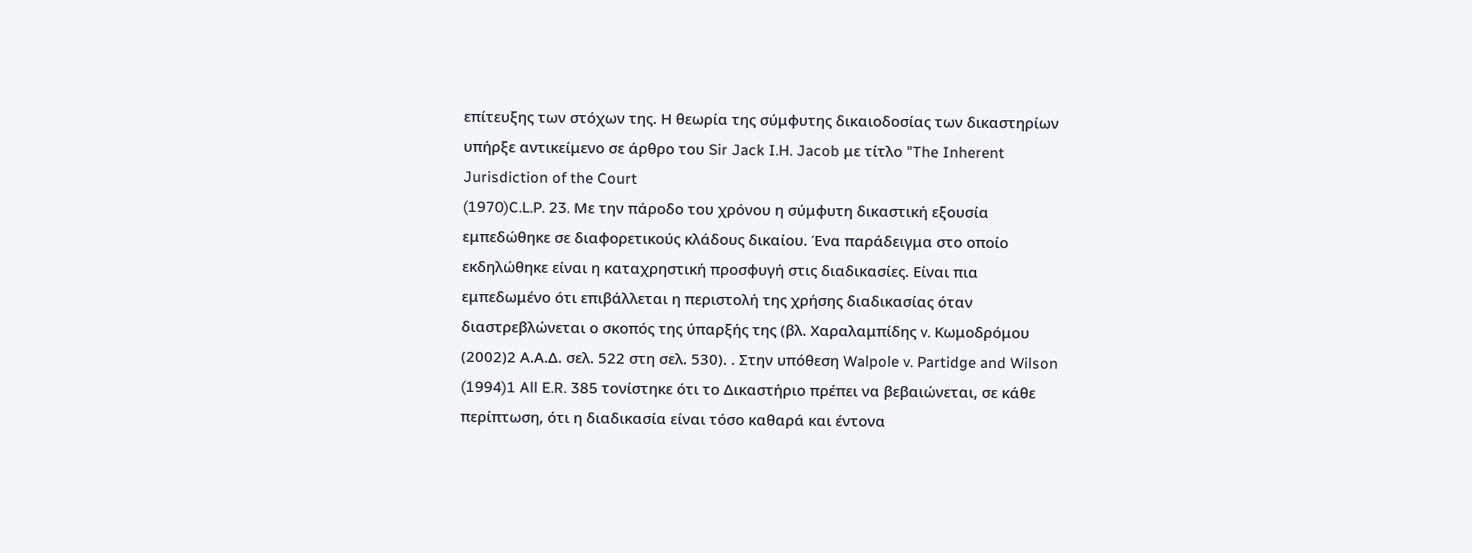επίτευξης των στόχων της. Η θεωρία της σύμφυτης δικαιοδοσίας των δικαστηρίων υπήρξε αντικείμενο σε άρθρο του Sir Jack I.H. Jacob με τίτλο "The Inherent Jurisdiction of the Court
(1970)C.L.P. 23. Με την πάροδο του χρόνου η σύμφυτη δικαστική εξουσία εμπεδώθηκε σε διαφορετικούς κλάδους δικαίου. Ένα παράδειγμα στο οποίο εκδηλώθηκε είναι η καταχρηστική προσφυγή στις διαδικασίες. Είναι πια εμπεδωμένο ότι επιβάλλεται η περιστολή της χρήσης διαδικασίας όταν διαστρεβλώνεται ο σκοπός της ύπαρξής της (βλ. Χαραλαμπίδης v. Κωμοδρόμου
(2002)2 Α.Α.Δ. σελ. 522 στη σελ. 530). . Στην υπόθεση Walpole v. Partidge and Wilson
(1994)1 All E.R. 385 τονίστηκε ότι το Δικαστήριο πρέπει να βεβαιώνεται, σε κάθε περίπτωση, ότι η διαδικασία είναι τόσο καθαρά και έντονα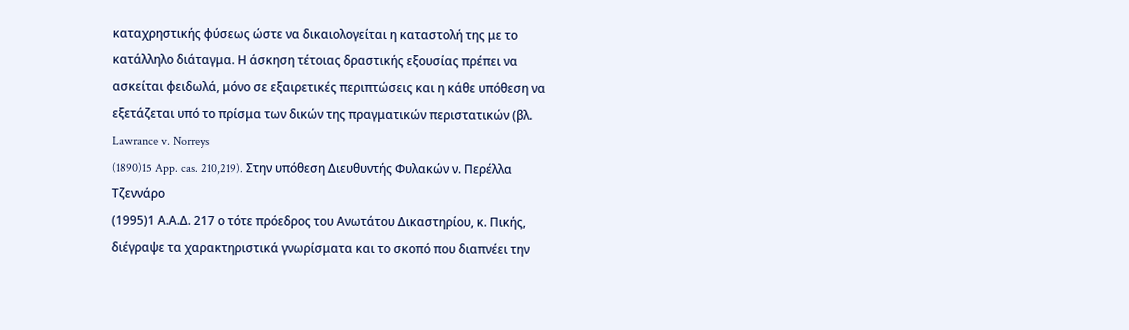καταχρηστικής φύσεως ώστε να δικαιολογείται η καταστολή της με το κατάλληλο διάταγμα. Η άσκηση τέτοιας δραστικής εξουσίας πρέπει να ασκείται φειδωλά, μόνο σε εξαιρετικές περιπτώσεις και η κάθε υπόθεση να εξετάζεται υπό το πρίσμα των δικών της πραγματικών περιστατικών (βλ. Lawrance v. Norreys
(1890)15 App. cas. 210,219). Στην υπόθεση Διευθυντής Φυλακών ν. Περέλλα Τζεννάρο
(1995)1 Α.Α.Δ. 217 ο τότε πρόεδρος του Ανωτάτου Δικαστηρίου, κ. Πικής, διέγραψε τα χαρακτηριστικά γνωρίσματα και το σκοπό που διαπνέει την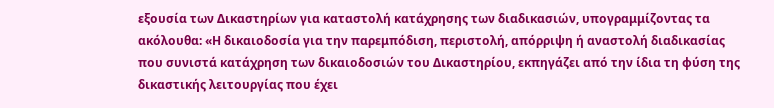εξουσία των Δικαστηρίων για καταστολή κατάχρησης των διαδικασιών, υπογραμμίζοντας τα ακόλουθα: «Η δικαιοδοσία για την παρεμπόδιση, περιστολή, απόρριψη ή αναστολή διαδικασίας που συνιστά κατάχρηση των δικαιοδοσιών του Δικαστηρίου, εκπηγάζει από την ίδια τη φύση της δικαστικής λειτουργίας που έχει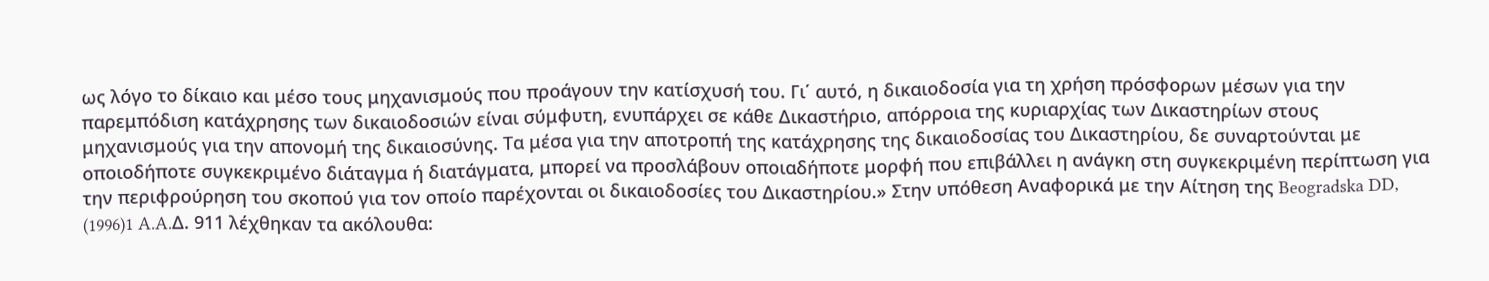ως λόγο το δίκαιο και μέσο τους μηχανισμούς που προάγουν την κατίσχυσή του. Γι΄ αυτό, η δικαιοδοσία για τη χρήση πρόσφορων μέσων για την παρεμπόδιση κατάχρησης των δικαιοδοσιών είναι σύμφυτη, ενυπάρχει σε κάθε Δικαστήριο, απόρροια της κυριαρχίας των Δικαστηρίων στους μηχανισμούς για την απονομή της δικαιοσύνης. Τα μέσα για την αποτροπή της κατάχρησης της δικαιοδοσίας του Δικαστηρίου, δε συναρτούνται με οποιοδήποτε συγκεκριμένο διάταγμα ή διατάγματα, μπορεί να προσλάβουν οποιαδήποτε μορφή που επιβάλλει η ανάγκη στη συγκεκριμένη περίπτωση για την περιφρούρηση του σκοπού για τον οποίο παρέχονται οι δικαιοδοσίες του Δικαστηρίου.» Στην υπόθεση Αναφορικά με την Αίτηση της Beogradska DD,
(1996)1 A.A.Δ. 911 λέχθηκαν τα ακόλουθα: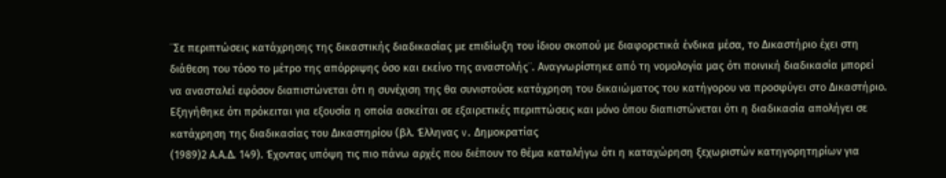¨Σε περιπτώσεις κατάχρησης της δικαστικής διαδικασίας με επιδίωξη του ίδιου σκοπού με διαφορετικά ένδικα μέσα, το Δικαστήριο έχει στη διάθεση του τόσο το μέτρο της απόρριψης όσο και εκείνο της αναστολής¨. Αναγνωρίστηκε από τη νομολογία μας ότι ποινική διαδικασία μπορεί να ανασταλεί εφόσον διαπιστώνεται ότι η συνέχιση της θα συνιστούσε κατάχρηση του δικαιώματος του κατήγορου να προσφύγει στο Δικαστήριο. Εξηγήθηκε ότι πρόκειται για εξουσία η οποία ασκείται σε εξαιρετικές περιπτώσεις και μόνο όπου διαπιστώνεται ότι η διαδικασία απολήγει σε κατάχρηση της διαδικασίας του Δικαστηρίου (βλ. Έλληνας v. Δημοκρατίας
(1989)2 Α.Α.Δ. 149). Έχοντας υπόψη τις πιο πάνω αρχές που διέπουν το θέμα καταλήγω ότι η καταχώρηση ξεχωριστών κατηγορητηρίων για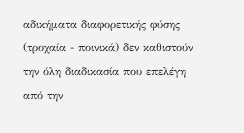αδικήματα διαφορετικής φύσης (τροχαία - ποινικά) δεν καθιστούν την όλη διαδικασία που επελέγη από την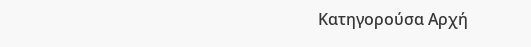Κατηγορούσα Αρχή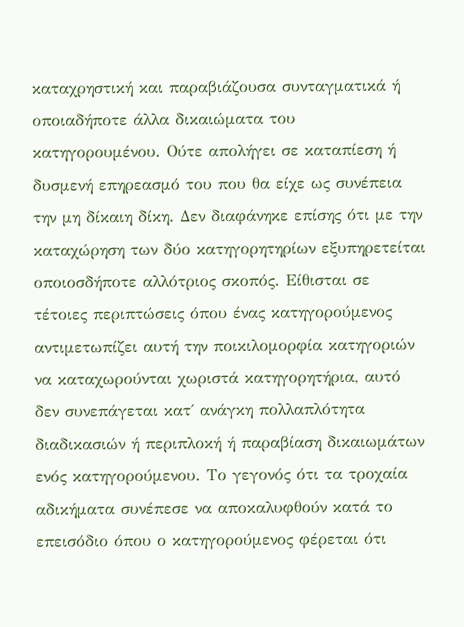καταχρηστική και παραβιάζουσα συνταγματικά ή οποιαδήποτε άλλα δικαιώματα του κατηγορουμένου. Ούτε απολήγει σε καταπίεση ή δυσμενή επηρεασμό του που θα είχε ως συνέπεια την μη δίκαιη δίκη. Δεν διαφάνηκε επίσης ότι με την καταχώρηση των δύο κατηγορητηρίων εξυπηρετείται οποιοσδήποτε αλλότριος σκοπός. Είθισται σε τέτοιες περιπτώσεις όπου ένας κατηγορούμενος αντιμετωπίζει αυτή την ποικιλομορφία κατηγοριών να καταχωρούνται χωριστά κατηγορητήρια, αυτό δεν συνεπάγεται κατ΄ ανάγκη πολλαπλότητα διαδικασιών ή περιπλοκή ή παραβίαση δικαιωμάτων ενός κατηγορούμενου. Το γεγονός ότι τα τροχαία αδικήματα συνέπεσε να αποκαλυφθούν κατά το επεισόδιο όπου ο κατηγορούμενος φέρεται ότι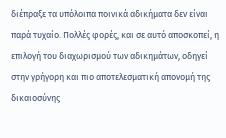διέπραξε τα υπόλοιπα ποινικά αδικήματα δεν είναι παρά τυχαίο. Πολλές φορές, και σε αυτό αποσκοπεί, η επιλογή του διαχωρισμού των αδικημάτων, οδηγεί στην γρήγορη και πιο αποτελεσματική απονομή της δικαιοσύνης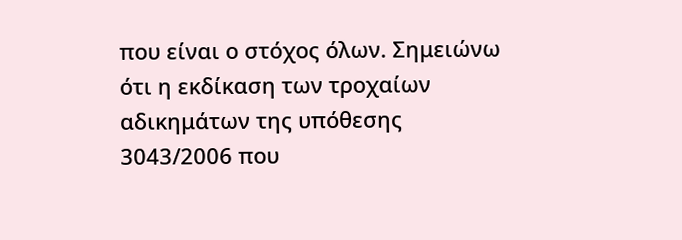που είναι ο στόχος όλων. Σημειώνω ότι η εκδίκαση των τροχαίων αδικημάτων της υπόθεσης 3043/2006 που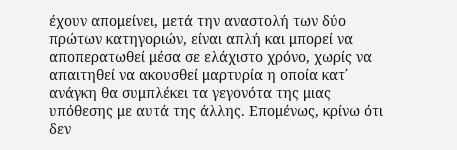έχουν απομείνει, μετά την αναστολή των δύο πρώτων κατηγοριών, είναι απλή και μπορεί να αποπερατωθεί μέσα σε ελάχιστο χρόνο, χωρίς να απαιτηθεί να ακουσθεί μαρτυρία η οποία κατ΄ ανάγκη θα συμπλέκει τα γεγονότα της μιας υπόθεσης με αυτά της άλλης. Επομένως, κρίνω ότι δεν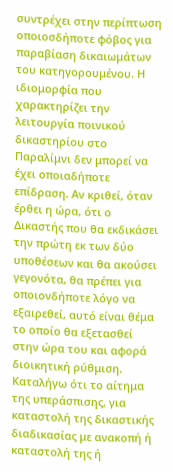συντρέχει στην περίπτωση οποιοσδήποτε φόβος για παραβίαση δικαιωμάτων του κατηγορουμένου. Η ιδιομορφία που χαρακτηρίζει την λειτουργία ποινικού δικαστηρίου στο Παραλίμνι δεν μπορεί να έχει οποιαδήποτε επίδραση. Αν κριθεί, όταν έρθει η ώρα, ότι ο Δικαστής που θα εκδικάσει την πρώτη εκ των δύο υποθέσεων και θα ακούσει γεγονότα, θα πρέπει για οποιονδήποτε λόγο να εξαιρεθεί, αυτό είναι θέμα το οποίο θα εξετασθεί στην ώρα του και αφορά διοικητική ρύθμιση. Καταλήγω ότι το αίτημα της υπεράσπισης, για καταστολή της δικαστικής διαδικασίας με ανακοπή ή καταστολή της ή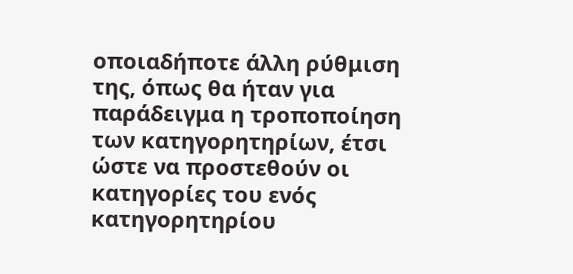οποιαδήποτε άλλη ρύθμιση της, όπως θα ήταν για παράδειγμα η τροποποίηση των κατηγορητηρίων, έτσι ώστε να προστεθούν οι κατηγορίες του ενός κατηγορητηρίου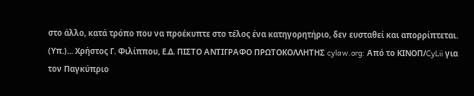στο άλλο, κατά τρόπο που να προέκυπτε στο τέλος ένα κατηγορητήριο, δεν ευσταθεί και απορρίπτεται. (Υπ.)... Χρήστος Γ. Φιλίππου, Ε.Δ. ΠΙΣΤΟ ΑΝΤΙΓΡΑΦΟ ΠΡΩΤΟΚΟΛΛΗΤΗΣ cylaw.org: Από το ΚΙΝOΠ/CyLii για τον Παγκύπριο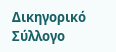Δικηγορικό Σύλλογο